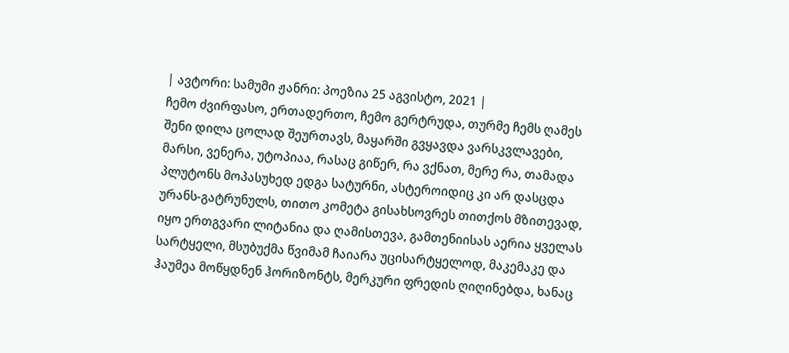| ავტორი: სამუმი ჟანრი: პოეზია 25 აგვისტო, 2021 |
ჩემო ძვირფასო, ერთადერთო, ჩემო გერტრუდა, თურმე ჩემს ღამეს შენი დილა ცოლად შეურთავს, მაყარში გვყავდა ვარსკვლავები, მარსი, ვენერა, უტოპიაა, რასაც გიწერ, რა ვქნათ, მერე რა, თამადა პლუტონს მოპასუხედ ედგა სატურნი, ასტეროიდიც კი არ დასცდა ურანს-გატრუნულს, თითო კომეტა გისახსოვრეს თითქოს მზითევად, იყო ერთგვარი ლიტანია და ღამისთევა, გამთენიისას აერია ყველას სარტყელი, მსუბუქმა წვიმამ ჩაიარა უცისარტყელოდ, მაკემაკე და ჰაუმეა მოწყდნენ ჰორიზონტს, მერკური ფრედის ღიღინებდა, ხანაც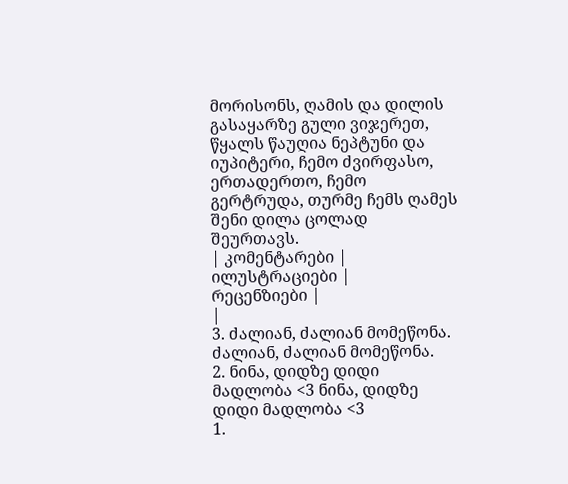მორისონს, ღამის და დილის გასაყარზე გული ვიჯერეთ, წყალს წაუღია ნეპტუნი და იუპიტერი, ჩემო ძვირფასო, ერთადერთო, ჩემო გერტრუდა, თურმე ჩემს ღამეს შენი დილა ცოლად შეურთავს.
| კომენტარები |
ილუსტრაციები |
რეცენზიები |
|
3. ძალიან, ძალიან მომეწონა. ძალიან, ძალიან მომეწონა.
2. ნინა, დიდზე დიდი მადლობა <3 ნინა, დიდზე დიდი მადლობა <3
1.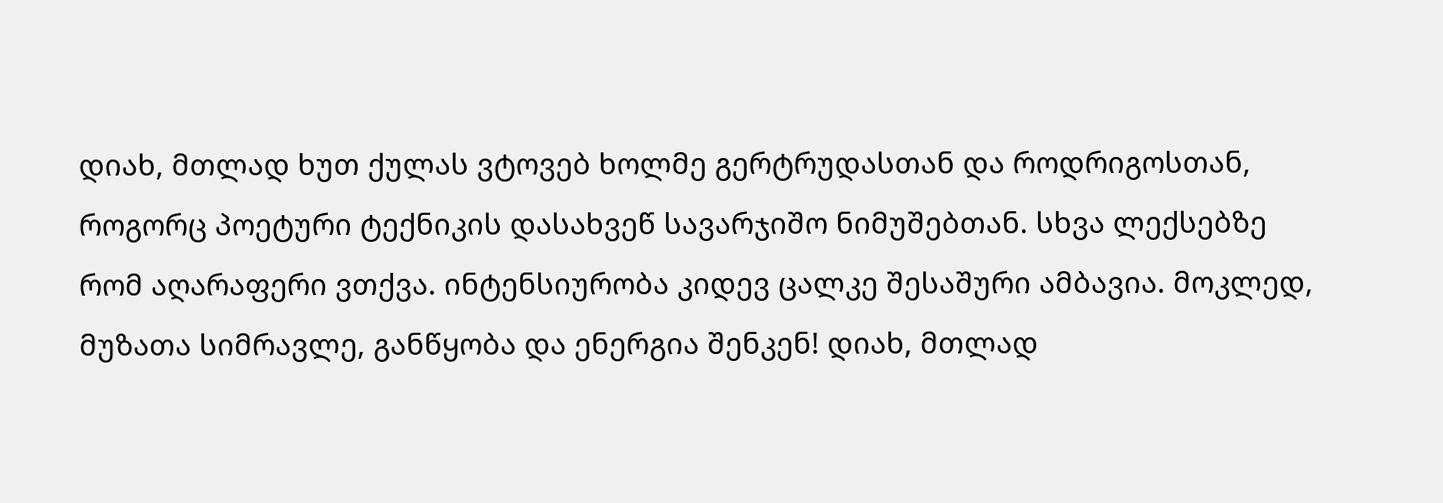დიახ, მთლად ხუთ ქულას ვტოვებ ხოლმე გერტრუდასთან და როდრიგოსთან, როგორც პოეტური ტექნიკის დასახვეწ სავარჯიშო ნიმუშებთან. სხვა ლექსებზე რომ აღარაფერი ვთქვა. ინტენსიურობა კიდევ ცალკე შესაშური ამბავია. მოკლედ, მუზათა სიმრავლე, განწყობა და ენერგია შენკენ! დიახ, მთლად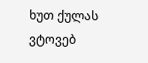ხუთ ქულას ვტოვებ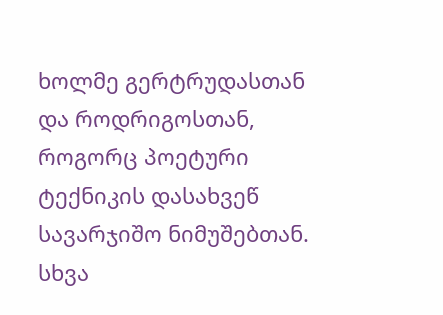ხოლმე გერტრუდასთან და როდრიგოსთან, როგორც პოეტური ტექნიკის დასახვეწ სავარჯიშო ნიმუშებთან. სხვა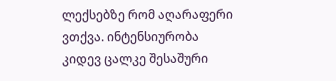ლექსებზე რომ აღარაფერი ვთქვა. ინტენსიურობა კიდევ ცალკე შესაშური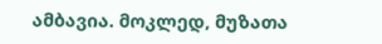ამბავია. მოკლედ, მუზათა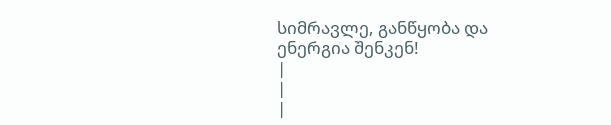სიმრავლე, განწყობა და ენერგია შენკენ!
|
|
|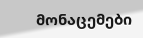მონაცემები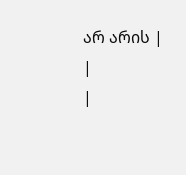არ არის |
|
|